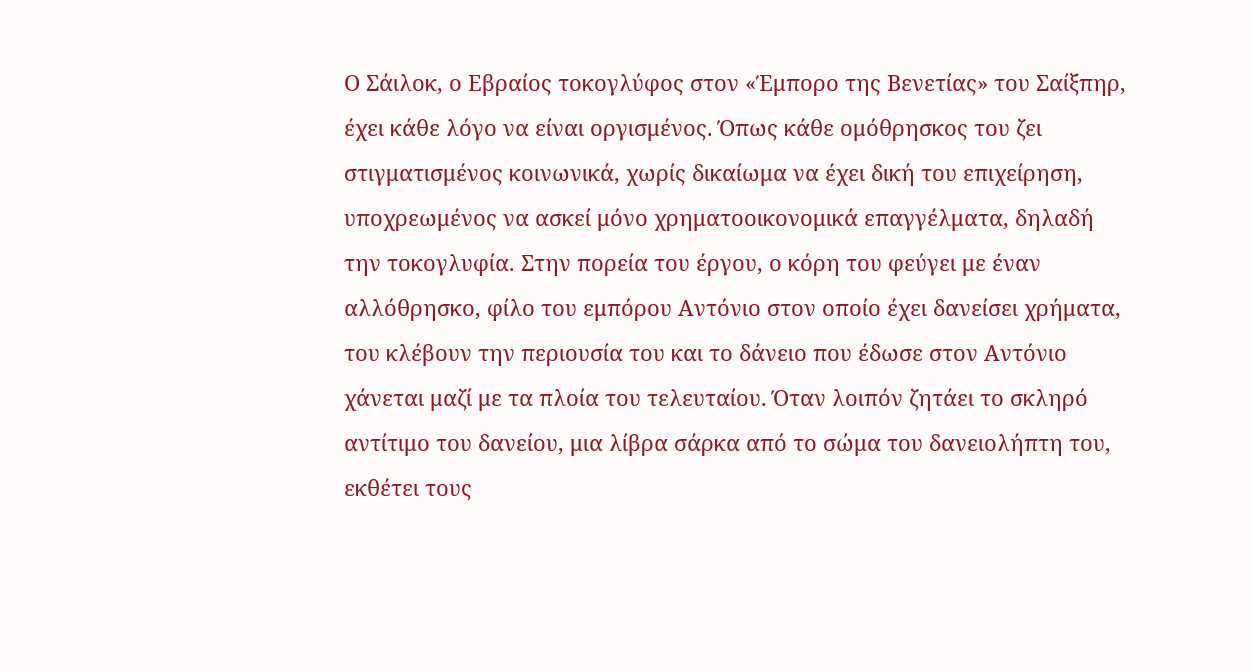Ο Σάιλοκ, ο Εβραίος τοκογλύφος στον «Έμπορο της Βενετίας» του Σαίξπηρ, έχει κάθε λόγο να είναι οργισμένος. Όπως κάθε ομόθρησκος του ζει στιγματισμένος κοινωνικά, χωρίς δικαίωμα να έχει δική του επιχείρηση, υποχρεωμένος να ασκεί μόνο χρηματοοικονομικά επαγγέλματα, δηλαδή την τοκογλυφία. Στην πορεία του έργου, ο κόρη του φεύγει με έναν αλλόθρησκο, φίλο του εμπόρου Αντόνιο στον οποίο έχει δανείσει χρήματα, του κλέβουν την περιουσία του και το δάνειο που έδωσε στον Αντόνιο χάνεται μαζί με τα πλοία του τελευταίου. Όταν λοιπόν ζητάει το σκληρό αντίτιμο του δανείου, μια λίβρα σάρκα από το σώμα του δανειολήπτη του, εκθέτει τους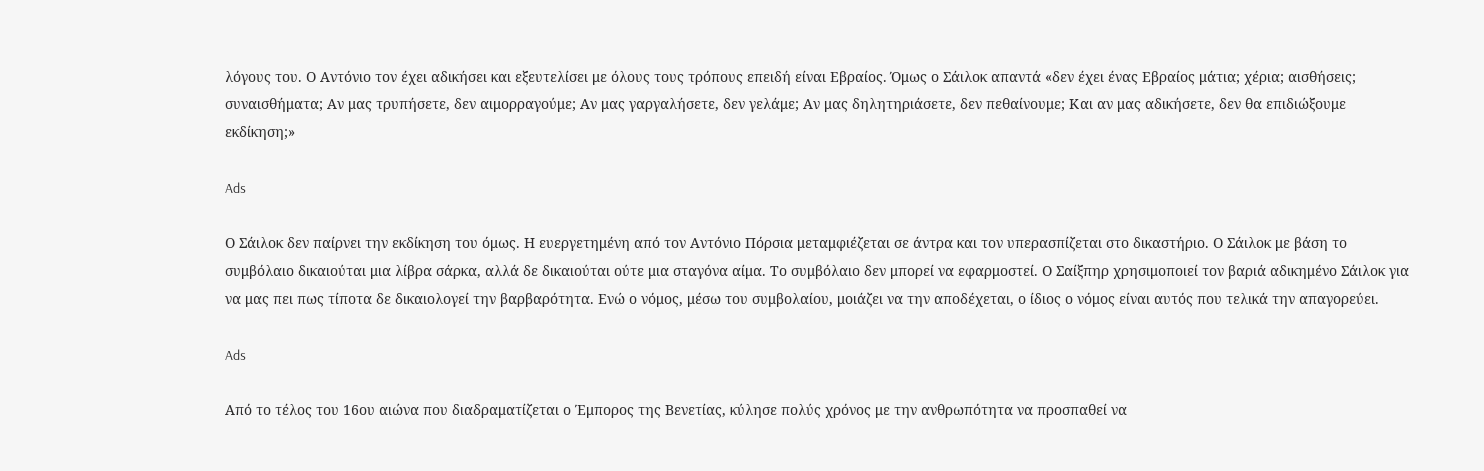λόγους του. Ο Αντόνιο τον έχει αδικήσει και εξευτελίσει με όλους τους τρόπους επειδή είναι Εβραίος. Όμως ο Σάιλοκ απαντά «δεν έχει ένας Εβραίος μάτια; χέρια; αισθήσεις; συναισθήματα; Αν μας τρυπήσετε, δεν αιμορραγούμε; Αν μας γαργαλήσετε, δεν γελάμε; Αν μας δηλητηριάσετε, δεν πεθαίνουμε; Και αν μας αδικήσετε, δεν θα επιδιώξουμε εκδίκηση;»

Ads

Ο Σάιλοκ δεν παίρνει την εκδίκηση του όμως. Η ευεργετημένη από τον Αντόνιο Πόρσια μεταμφιέζεται σε άντρα και τον υπερασπίζεται στο δικαστήριο. Ο Σάιλοκ με βάση το συμβόλαιο δικαιούται μια λίβρα σάρκα, αλλά δε δικαιούται ούτε μια σταγόνα αίμα. Το συμβόλαιο δεν μπορεί να εφαρμοστεί. Ο Σαίξπηρ χρησιμοποιεί τον βαριά αδικημένο Σάιλοκ για να μας πει πως τίποτα δε δικαιολογεί την βαρβαρότητα. Ενώ ο νόμος, μέσω του συμβολαίου, μοιάζει να την αποδέχεται, ο ίδιος ο νόμος είναι αυτός που τελικά την απαγορεύει.

Ads

Από το τέλος του 16ου αιώνα που διαδραματίζεται ο Έμπορος της Βενετίας, κύλησε πολύς χρόνος με την ανθρωπότητα να προσπαθεί να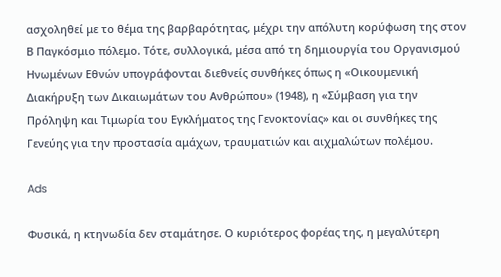ασχοληθεί με το θέμα της βαρβαρότητας, μέχρι την απόλυτη κορύφωση της στον Β Παγκόσμιο πόλεμο. Τότε, συλλογικά, μέσα από τη δημιουργία του Οργανισμού Ηνωμένων Εθνών υπογράφονται διεθνείς συνθήκες όπως η «Οικουμενική Διακήρυξη των Δικαιωμάτων του Ανθρώπου» (1948), η «Σύμβαση για την Πρόληψη και Τιμωρία του Εγκλήματος της Γενοκτονίας» και οι συνθήκες της Γενεύης για την προστασία αμάχων, τραυματιών και αιχμαλώτων πολέμου.

Ads

Φυσικά, η κτηνωδία δεν σταμάτησε. Ο κυριότερος φορέας της, η μεγαλύτερη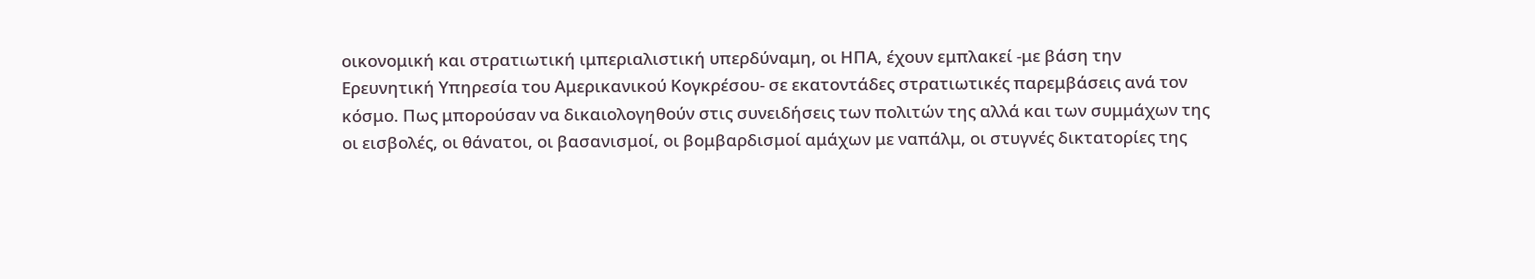οικονομική και στρατιωτική ιμπεριαλιστική υπερδύναμη, οι ΗΠΑ, έχουν εμπλακεί -με βάση την Ερευνητική Υπηρεσία του Αμερικανικού Κογκρέσου- σε εκατοντάδες στρατιωτικές παρεμβάσεις ανά τον κόσμο. Πως μπορούσαν να δικαιολογηθούν στις συνειδήσεις των πολιτών της αλλά και των συμμάχων της οι εισβολές, οι θάνατοι, οι βασανισμοί, οι βομβαρδισμοί αμάχων με ναπάλμ, οι στυγνές δικτατορίες της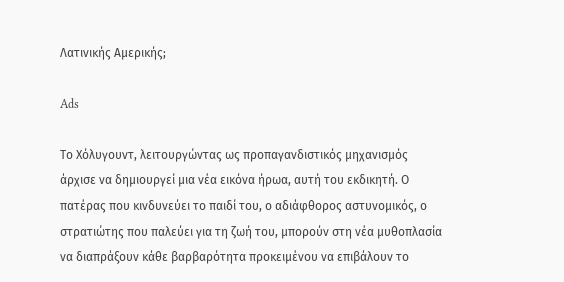Λατινικής Αμερικής;

Ads

Το Χόλυγουντ, λειτουργώντας ως προπαγανδιστικός μηχανισμός άρχισε να δημιουργεί μια νέα εικόνα ήρωα, αυτή του εκδικητή. Ο πατέρας που κινδυνεύει το παιδί του, ο αδιάφθορος αστυνομικός, ο στρατιώτης που παλεύει για τη ζωή του, μπορούν στη νέα μυθοπλασία να διαπράξουν κάθε βαρβαρότητα προκειμένου να επιβάλουν το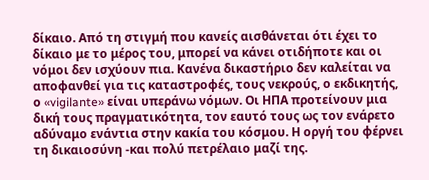δίκαιο. Από τη στιγμή που κανείς αισθάνεται ότι έχει το δίκαιο με το μέρος του, μπορεί να κάνει οτιδήποτε και οι νόμοι δεν ισχύουν πια. Κανένα δικαστήριο δεν καλείται να αποφανθεί για τις καταστροφές, τους νεκρούς, ο εκδικητής, ο «vigilante» είναι υπεράνω νόμων. Οι ΗΠΑ προτείνουν μια δική τους πραγματικότητα, τον εαυτό τους ως τον ενάρετο αδύναμο ενάντια στην κακία του κόσμου. Η οργή του φέρνει τη δικαιοσύνη -και πολύ πετρέλαιο μαζί της.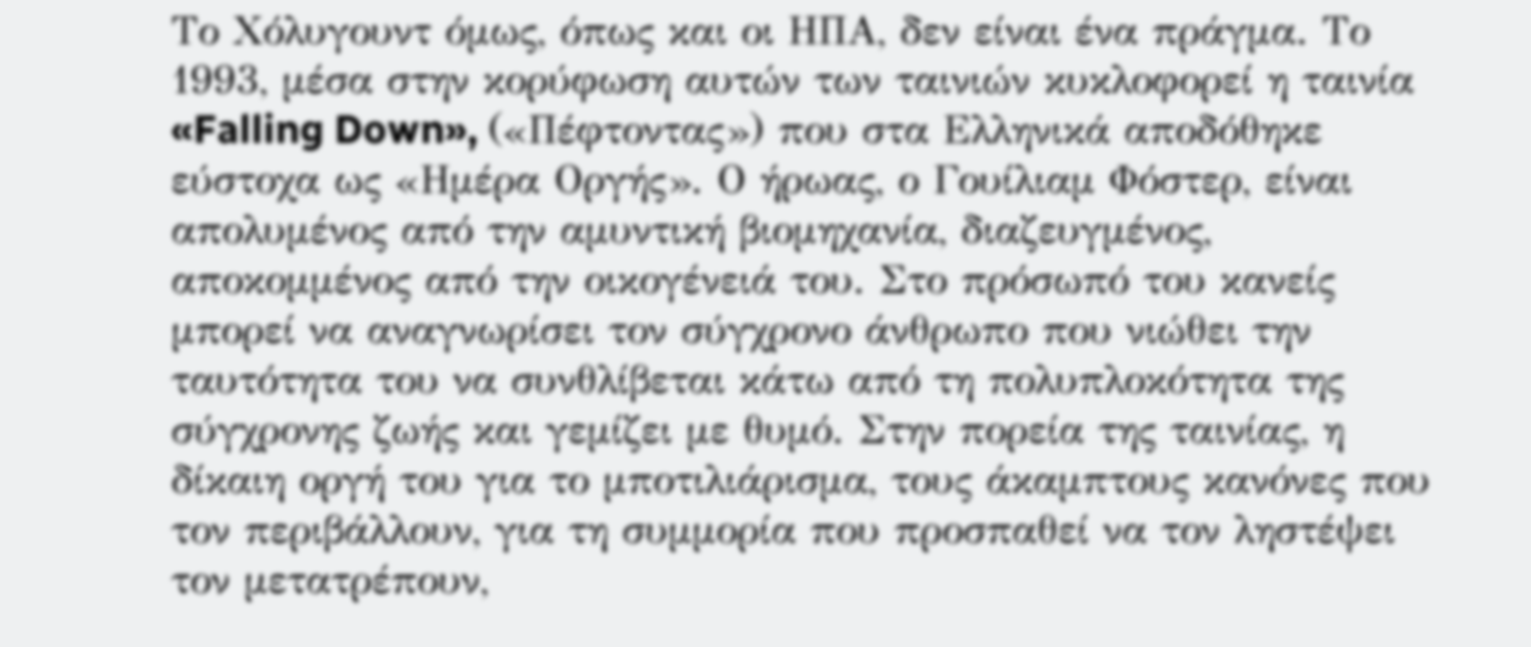Το Χόλυγουντ όμως, όπως και οι ΗΠΑ, δεν είναι ένα πράγμα. Το 1993, μέσα στην κορύφωση αυτών των ταινιών κυκλοφορεί η ταινία «Falling Down», («Πέφτοντας») που στα Ελληνικά αποδόθηκε εύστοχα ως «Ημέρα Οργής». Ο ήρωας, ο Γουίλιαμ Φόστερ, είναι απολυμένος από την αμυντική βιομηχανία, διαζευγμένος, αποκομμένος από την οικογένειά του. Στο πρόσωπό του κανείς μπορεί να αναγνωρίσει τον σύγχρονο άνθρωπο που νιώθει την ταυτότητα του να συνθλίβεται κάτω από τη πολυπλοκότητα της σύγχρονης ζωής και γεμίζει με θυμό. Στην πορεία της ταινίας, η δίκαιη οργή του για το μποτιλιάρισμα, τους άκαμπτους κανόνες που τον περιβάλλουν, για τη συμμορία που προσπαθεί να τον ληστέψει τον μετατρέπουν,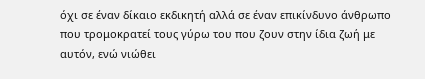όχι σε έναν δίκαιο εκδικητή αλλά σε έναν επικίνδυνο άνθρωπο που τρομοκρατεί τους γύρω του που ζουν στην ίδια ζωή με αυτόν, ενώ νιώθει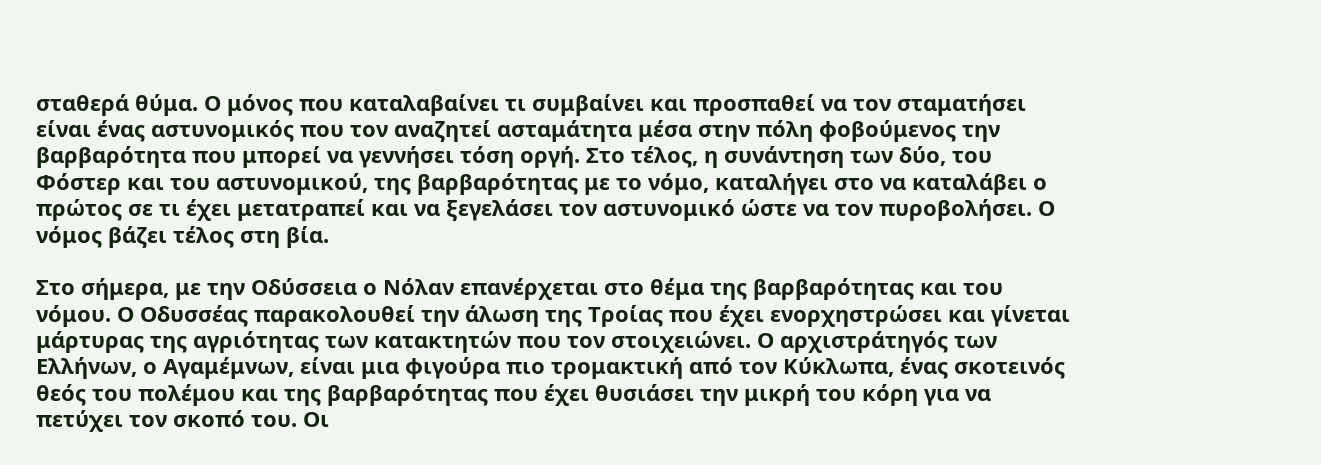σταθερά θύμα. Ο μόνος που καταλαβαίνει τι συμβαίνει και προσπαθεί να τον σταματήσει είναι ένας αστυνομικός που τον αναζητεί ασταμάτητα μέσα στην πόλη φοβούμενος την βαρβαρότητα που μπορεί να γεννήσει τόση οργή. Στο τέλος, η συνάντηση των δύο, του Φόστερ και του αστυνομικού, της βαρβαρότητας με το νόμο, καταλήγει στο να καταλάβει ο πρώτος σε τι έχει μετατραπεί και να ξεγελάσει τον αστυνομικό ώστε να τον πυροβολήσει. Ο νόμος βάζει τέλος στη βία.

Στο σήμερα, με την Οδύσσεια ο Νόλαν επανέρχεται στο θέμα της βαρβαρότητας και του νόμου. Ο Οδυσσέας παρακολουθεί την άλωση της Τροίας που έχει ενορχηστρώσει και γίνεται μάρτυρας της αγριότητας των κατακτητών που τον στοιχειώνει. Ο αρχιστράτηγός των Ελλήνων, ο Αγαμέμνων, είναι μια φιγούρα πιο τρομακτική από τον Κύκλωπα, ένας σκοτεινός θεός του πολέμου και της βαρβαρότητας που έχει θυσιάσει την μικρή του κόρη για να πετύχει τον σκοπό του. Οι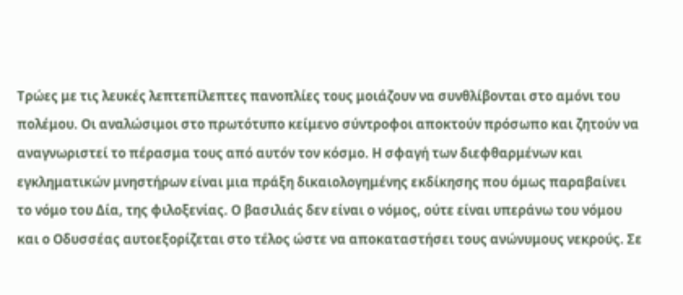Τρώες με τις λευκές λεπτεπίλεπτες πανοπλίες τους μοιάζουν να συνθλίβονται στο αμόνι του πολέμου. Οι αναλώσιμοι στο πρωτότυπο κείμενο σύντροφοι αποκτούν πρόσωπο και ζητούν να αναγνωριστεί το πέρασμα τους από αυτόν τον κόσμο. Η σφαγή των διεφθαρμένων και εγκληματικών μνηστήρων είναι μια πράξη δικαιολογημένης εκδίκησης που όμως παραβαίνει το νόμο του Δία, της φιλοξενίας. Ο βασιλιάς δεν είναι ο νόμος, ούτε είναι υπεράνω του νόμου και ο Οδυσσέας αυτοεξορίζεται στο τέλος ώστε να αποκαταστήσει τους ανώνυμους νεκρούς. Σε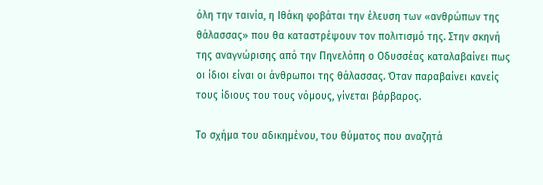όλη την ταινία, η Ιθάκη φοβάται την έλευση των «ανθρώπων της θάλασσας» που θα καταστρέψουν τον πολιτισμό της. Στην σκηνή της αναγνώρισης από την Πηνελόπη ο Οδυσσέας καταλαβαίνει πως οι ίδιοι είναι οι άνθρωποι της θάλασσας. Όταν παραβαίνει κανείς τους ίδιους του τους νόμους, γίνεται βάρβαρος.

Το σχήμα του αδικημένου, του θύματος που αναζητά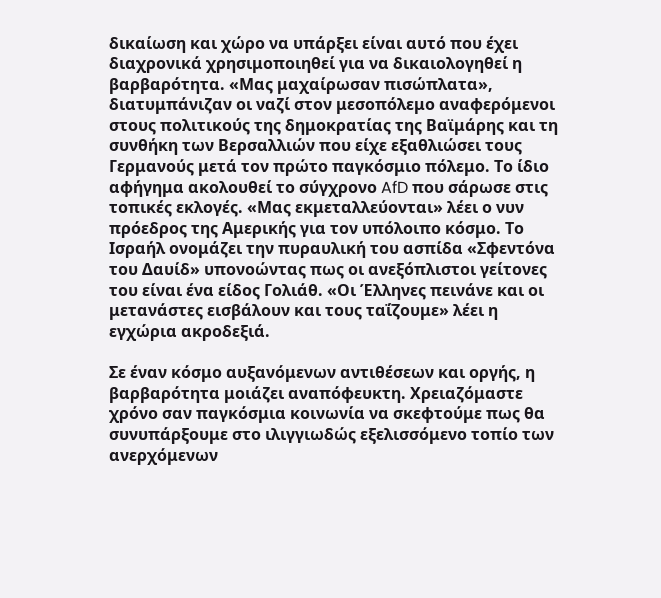δικαίωση και χώρο να υπάρξει είναι αυτό που έχει διαχρονικά χρησιμοποιηθεί για να δικαιολογηθεί η βαρβαρότητα. «Μας μαχαίρωσαν πισώπλατα», διατυμπάνιζαν οι ναζί στον μεσοπόλεμο αναφερόμενοι στους πολιτικούς της δημοκρατίας της Βαϊμάρης και τη συνθήκη των Βερσαλλιών που είχε εξαθλιώσει τους Γερμανούς μετά τον πρώτο παγκόσμιο πόλεμο. Το ίδιο αφήγημα ακολουθεί το σύγχρονο AfD που σάρωσε στις τοπικές εκλογές. «Μας εκμεταλλεύονται» λέει ο νυν πρόεδρος της Αμερικής για τον υπόλοιπο κόσμο. Το Ισραήλ ονομάζει την πυραυλική του ασπίδα «Σφεντόνα του Δαυίδ» υπονοώντας πως οι ανεξόπλιστοι γείτονες του είναι ένα είδος Γολιάθ. «Οι Έλληνες πεινάνε και οι μετανάστες εισβάλουν και τους ταΐζουμε» λέει η εγχώρια ακροδεξιά.

Σε έναν κόσμο αυξανόμενων αντιθέσεων και οργής, η βαρβαρότητα μοιάζει αναπόφευκτη. Χρειαζόμαστε χρόνο σαν παγκόσμια κοινωνία να σκεφτούμε πως θα συνυπάρξουμε στο ιλιγγιωδώς εξελισσόμενο τοπίο των ανερχόμενων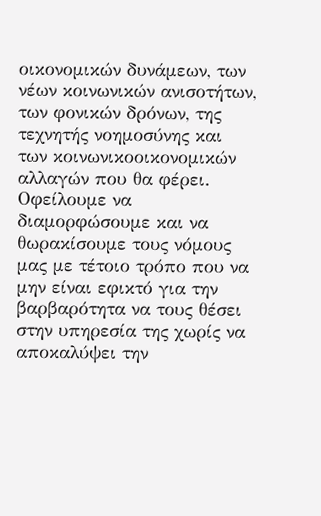οικονομικών δυνάμεων, των νέων κοινωνικών ανισοτήτων, των φονικών δρόνων, της τεχνητής νοημοσύνης και των κοινωνικοοικονομικών αλλαγών που θα φέρει. Οφείλουμε να διαμορφώσουμε και να θωρακίσουμε τους νόμους μας με τέτοιο τρόπο που να μην είναι εφικτό για την βαρβαρότητα να τους θέσει στην υπηρεσία της χωρίς να αποκαλύψει την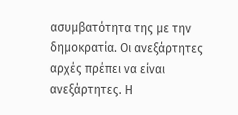ασυμβατότητα της με την δημοκρατία. Οι ανεξάρτητες αρχές πρέπει να είναι ανεξάρτητες. Η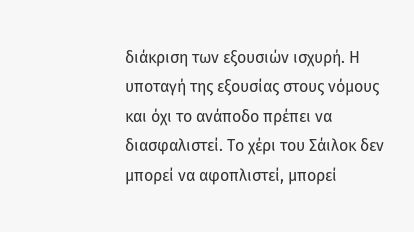διάκριση των εξουσιών ισχυρή. Η υποταγή της εξουσίας στους νόμους και όχι το ανάποδο πρέπει να διασφαλιστεί. Το χέρι του Σάιλοκ δεν μπορεί να αφοπλιστεί, μπορεί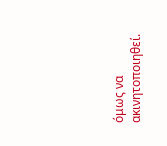όμως να ακινητοποιηθεί.